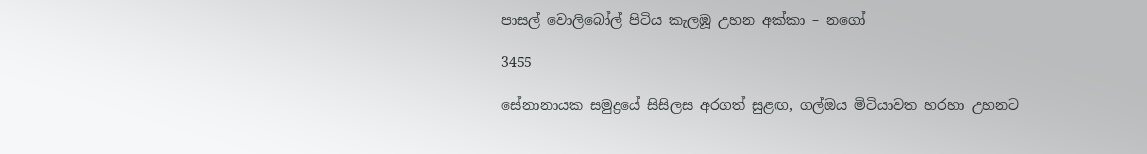පාසල් වොලිබෝල් පිටිය කැලඹූ උහන අක්කා – නගෝ

3455

සේනානායක සමුද්‍රයේ සිසිලස අරගත් සුළඟ, ගල්ඔය මිටියාවත හරහා උහනට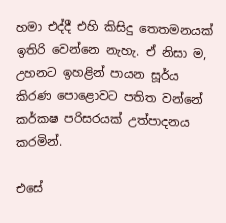හමා එද්දී එහි කිසිදු තෙතමනයක් ඉතිරි වෙන්නෙ නැහැ. ඒ නිසා ම, උහනට ඉහළින් පායන සූර්ය කිරණ පොළොවට පතිත වන්නේ කර්කෂ පරිසරයක් උත්පාදනය කරමින්.

එසේ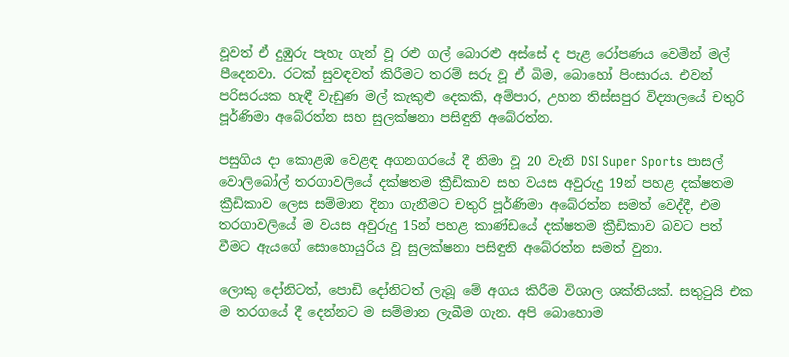වූවත් ඒ දුඹුරු පැහැ ගැන් වූ රළු ගල් බොරළු අස්සේ ද පැළ රෝපණය වෙමින් මල් පීදෙනවා. රටක් සුවඳවත් කිරීමට තරම් සරු වූ ඒ බිම, බොහෝ පිංසාරය. එවන් පරිසරයක හැඳී වැඩුණ මල් කැකුළු දෙකකි, අම්පාර, උහන තිස්සපුර විද්‍යාලයේ චතුරි පූර්ණිමා අබේරත්න සහ සුලක්ෂනා පසිඳුනි අබේරත්න.

පසුගිය දා කොළඹ වෙළඳ අගනගරයේ දී නිමා වූ 20 වැනි DSI Super Sports පාසල් වොලිබෝල් තරගාවලියේ දක්ෂතම ක්‍රීඩිකාව සහ වයස අවුරුදු 19න් පහළ දක්ෂතම ක්‍රීඩිකාව ලෙස සම්මාන දිනා ගැනීමට චතුරි පූර්ණිමා අබේරත්න සමත් වෙද්දී, එම තරගාවලියේ ම වයස අවුරුදු 15න් පහළ කාණ්ඩයේ දක්ෂතම ක්‍රීඩිකාව බවට පත් වීමට ඇයගේ සොහොයුරිය වූ සුලක්ෂනා පසිඳුනි අබේරත්න සමත් වුනා.

ලොකු දෝනිටත්, පොඩි දෝනිටත් ලැබූ මේ අගය කිරීම විශාල ශක්තියක්. සතුටුයි එක ම තරගයේ දී දෙන්නට ම සම්මාන ලැබීම ගැන. අපි බොහොම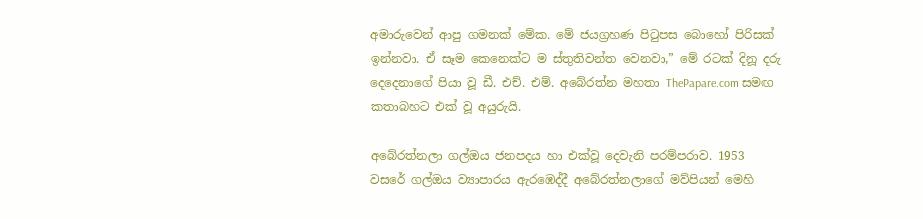අමාරුවෙන් ආපු ගමනක් මේක. මේ ජයග්‍රහණ පිටුපස බොහෝ පිරිසක් ඉන්නවා. ඒ සෑම කෙනෙක්ට ම ස්තුතිවන්ත වෙනවා,” මේ රටක් දිනූ දරු දෙදෙනාගේ පියා වූ ඩී. එච්. එම්. අබේරත්න මහතා ThePapare.com සමඟ කතාබහට එක් වූ අයුරුයි.

අබේරත්නලා ගල්ඔය ජනපදය හා එක්වූ දෙවැනි පරම්පරාව. 1953 වසරේ ගල්ඔය ව්‍යාපාරය ඇරඹෙද්දී අබේරත්නලාගේ මව්පියන් මෙහි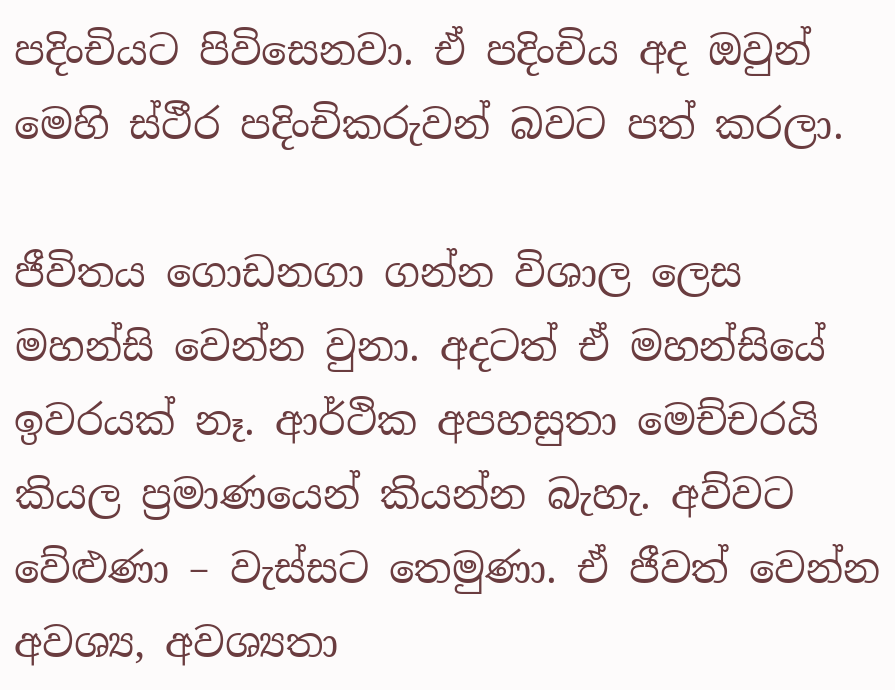පදිංචියට පිවිසෙනවා. ඒ පදිංචිය අද ඔවුන් මෙහි ස්ථීර පදිංචිකරුවන් බවට පත් කරලා.

ජීවිතය ගොඩනගා ගන්න විශාල ලෙස මහන්සි වෙන්න වුනා. අදටත් ඒ මහන්සියේ ඉවරයක් නෑ. ආර්ථික අපහසුතා මෙච්චරයි කියල ප්‍රමාණයෙන් කියන්න බැහැ. අව්වට වේළුණා – වැස්සට තෙමුණා. ඒ ජීවත් වෙන්න අවශ්‍ය, අවශ්‍යතා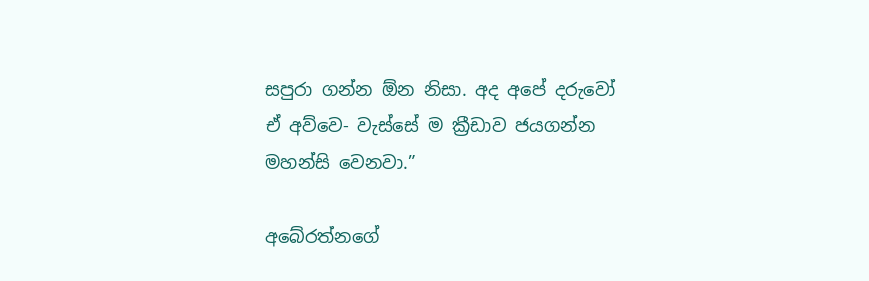සපුරා ගන්න ඕන නිසා. අද අපේ දරුවෝ ඒ අව්වෙ- වැස්සේ ම ක්‍රීඩාව ජයගන්න මහන්සි වෙනවා.”

අබේරත්නගේ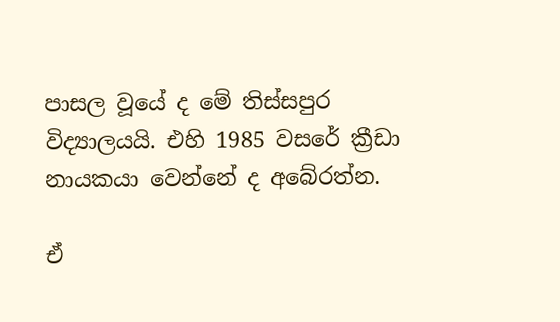පාසල වූයේ ද මේ තිස්සපුර විද්‍යාලයයි. එහි 1985 වසරේ ක්‍රීඩා නායකයා වෙන්නේ ද අබේරත්න.

ඒ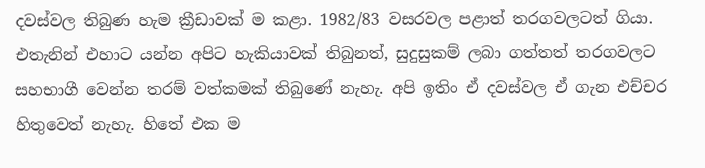දවස්වල තිබුණ හැම ක්‍රීඩාවක් ම කළා. 1982/83 වසරවල පළාත් තරගවලටත් ගියා. එතැනින් එහාට යන්න අපිට හැකියාවක් තිබුනත්, සුදුසුකම් ලබා ගත්තත් තරගවලට සහභාගී වෙන්න තරම් වත්කමක් තිබුණේ නැහැ. අපි ඉතිං ඒ දවස්වල ඒ ගැන එච්චර හිතුවෙත් නැහැ. හිතේ එක ම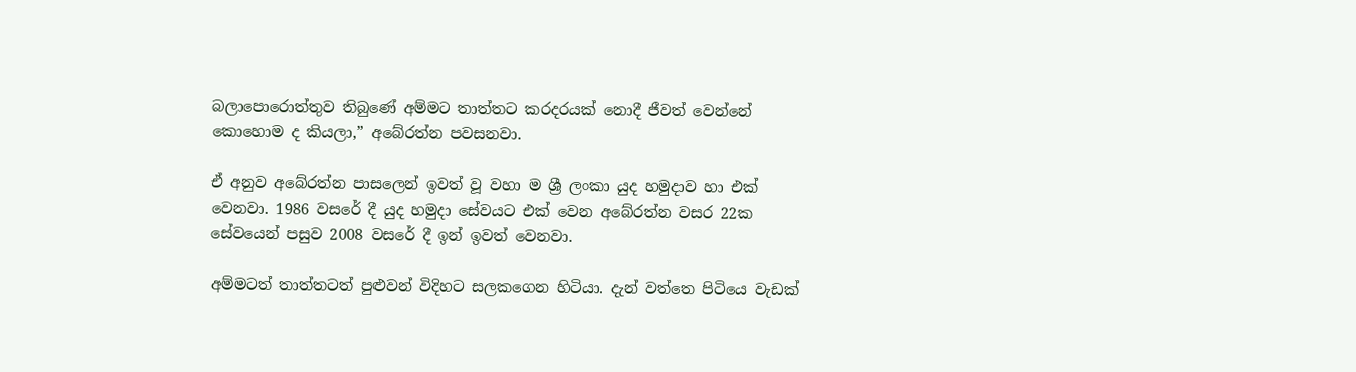බලාපොරොත්තුව තිබුණේ අම්මට තාත්තට කරදරයක් නොදී ජීවත් වෙන්නේ කොහොම ද කියලා,” අබේරත්න පවසනවා.

ඒ අනුව අබේරත්න පාසලෙන් ඉවත් වූ වහා ම ශ්‍රී ලංකා යුද හමුදාව හා එක් වෙනවා. 1986 වසරේ දී යුද හමුදා සේවයට එක් වෙන අබේරත්න වසර 22ක සේවයෙන් පසුව 2008 වසරේ දී ඉන් ඉවත් වෙනවා.

අම්මටත් තාත්තටත් පුළුවන් විදිහට සලකගෙන හිටියා. දැන් වත්තෙ පිටියෙ වැඩක්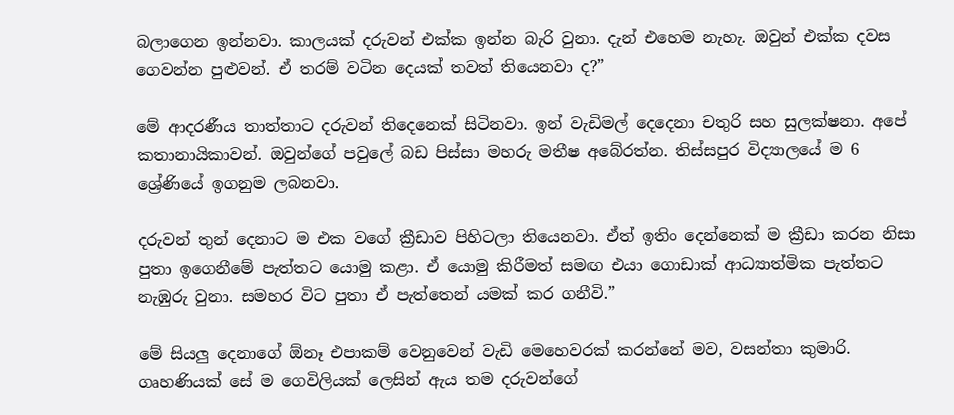බලාගෙන ඉන්නවා. කාලයක් දරුවන් එක්ක ඉන්න බැරි වුනා. දැන් එහෙම නැහැ. ඔවුන් එක්ක දවස ගෙවන්න පුළුවන්. ඒ තරම් වටින දෙයක් තවත් තියෙනවා ද?”

මේ ආදරණීය තාත්තාට දරුවන් තිදෙනෙක් සිටිනවා. ඉන් වැඩිමල් දෙදෙනා චතුරි සහ සුලක්ෂනා. අපේ කතානායිකාවන්. ඔවුන්ගේ පවුලේ බඩ පිස්සා මහරු මතීෂ අබේරත්න. තිස්සපුර විද්‍යාලයේ ම 6 ශ්‍රේණියේ ඉගනුම ලබනවා.

දරුවන් තුන් දෙනාට ම එක වගේ ක්‍රීඩාව පිහිටලා තියෙනවා. ඒත් ඉතිං දෙන්නෙක් ම ක්‍රීඩා කරන නිසා පුතා ඉගෙනීමේ පැත්තට යොමු කළා. ඒ යොමු කිරීමත් සමඟ එයා ගොඩාක් ආධ්‍යාත්මික පැත්තට නැඹුරු වුනා. සමහර විට පුතා ඒ පැත්තෙන් යමක් කර ගනීවි.”

මේ සියලු දෙනාගේ ඕනෑ එපාකම් වෙනුවෙන් වැඩි මෙහෙවරක් කරන්නේ මව, වසන්තා කුමාරි. ගෘහණියක් සේ ම ගෙවිලියක් ලෙසින් ඇය තම දරුවන්ගේ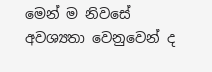මෙන් ම නිවසේ අවශ්‍යතා වෙනුවෙන් ද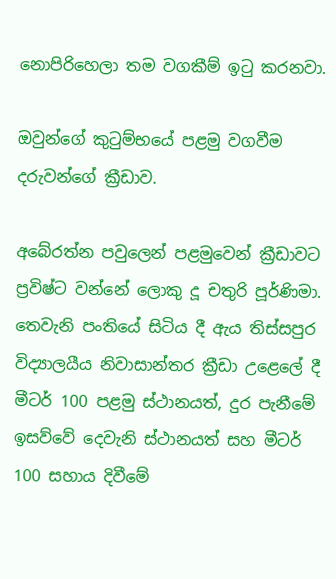නොපිරිහෙලා තම වගකීම් ඉටු කරනවා.

ඔවුන්ගේ කුටුම්භයේ පළමු වගවීම දරුවන්ගේ ක්‍රීඩාව.

අබේරත්න පවුලෙන් පළමුවෙන් ක්‍රීඩාවට ප්‍රවිෂ්ට වන්නේ ලොකු දූ චතුරි පූර්ණිමා. තෙවැනි පංතියේ සිටිය දී ඇය තිස්සපුර විද්‍යාලයීය නිවාසාන්තර ක්‍රීඩා උළෙලේ දී මීටර් 100 පළමු ස්ථානයත්, දුර පැනීමේ ඉසව්වේ දෙවැනි ස්ථානයත් සහ මීටර් 100 සහාය දිවීමේ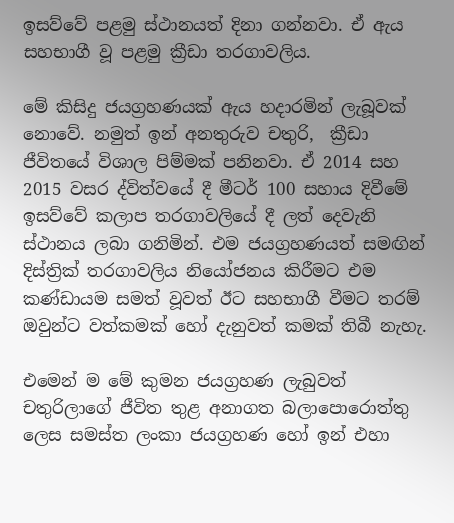ඉසව්වේ පළමු ස්ථානයත් දිනා ගන්නවා. ඒ ඇය සහභාගී වූ පළමු ක්‍රීඩා තරගාවලිය.

මේ කිසිදු ජයග්‍රහණයක් ඇය හදාරමින් ලැබූවක් නොවේ. නමුත් ඉන් අනතුරුව චතුරි,  ක්‍රීඩා ජීවිතයේ විශාල පිම්මක් පනිනවා. ඒ 2014 සහ 2015 වසර ද්විත්වයේ දී මීටර් 100 සහාය දිවීමේ ඉසව්වේ කලාප තරගාවලියේ දී ලත් දෙවැනි ස්ථානය ලබා ගනිමින්. එම ජයග්‍රහණයත් සමඟින් දිස්ත්‍රික් තරගාවලිය නියෝජනය කිරීමට එම කණ්ඩායම සමත් වූවත් ඊට සහභාගී වීමට තරම් ඔවුන්ට වත්කමක් හෝ දැනුවත් කමක් තිබී නැහැ.

එමෙන් ම මේ කුමන ජයග්‍රහණ ලැබුවත් චතුරිලාගේ ජීවිත තුළ අනාගත බලාපොරොත්තු ලෙස සමස්ත ලංකා ජයග්‍රහණ හෝ ඉන් එහා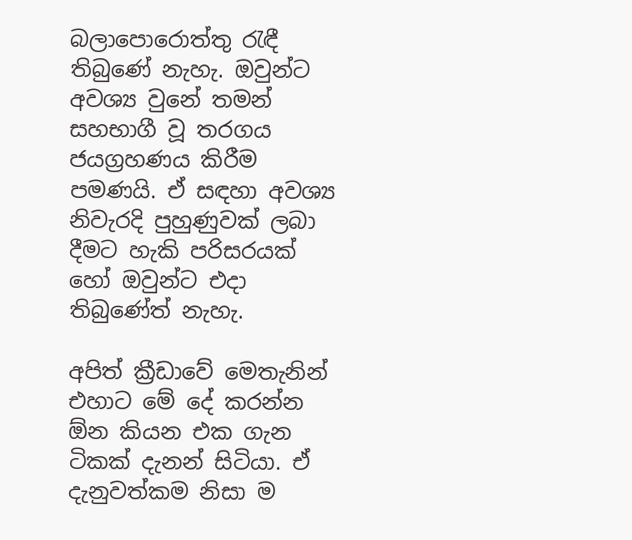බලාපොරොත්තු රැඳී තිබුණේ නැහැ. ඔවුන්ට අවශ්‍ය වුනේ තමන් සහභාගී වූ තරගය ජයග්‍රහණය කිරීම පමණයි. ඒ සඳහා අවශ්‍ය නිවැරදි පුහුණුවක් ලබා දීමට හැකි පරිසරයක් හෝ ඔවුන්ට එදා තිබුණේත් නැහැ.

අපිත් ක්‍රීඩාවේ මෙතැනින් එහාට මේ දේ කරන්න ඕන කියන එක ගැන ටිකක් දැනන් සිටියා. ඒ දැනුවත්කම නිසා ම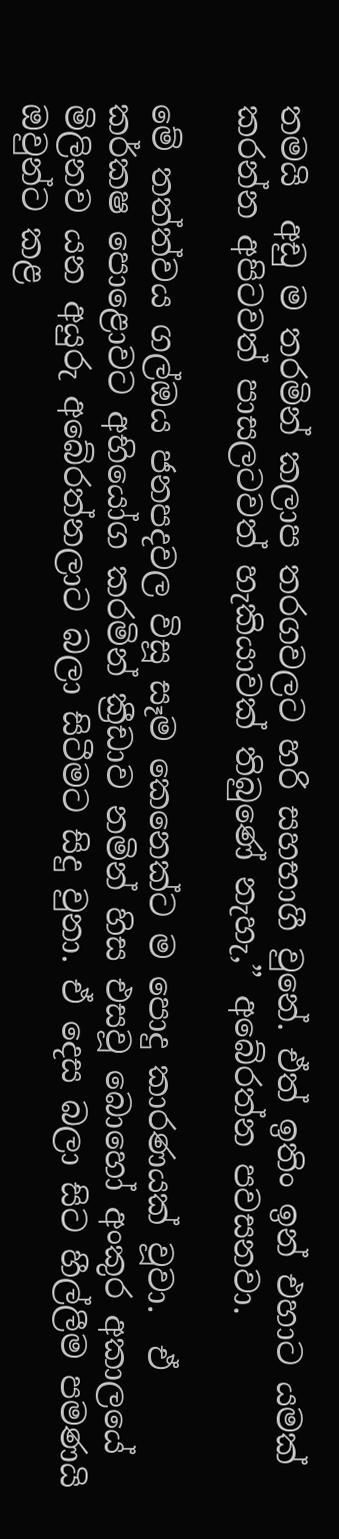තමයි  අඩු ම තරමින් කලාප තරගවලට හරි සහභාගී වුනේ. ඒත් ඉතිං ඉන් එහාට යමක් කරන්න අපිටවත් පාසලටවත් හැකියාවක් තිබුණේ නැහැ,” අබේරත්න පවසනවා.

මේ තත්ත්වය ගල්ඔය ජනපදවල විසූ සෑම කෙනෙක්ට ම පොදු කාරණයක් වූවා.  ඒ කර්කෂ පොළොවට අභියෝග කරමින් ක්‍රීඩාව නමින් හිස එසවූ බොහෝ අංකුර අකාලයේ මිලිනව යන අයුරු අබේරත්නලාට බලා සිටීමට සිදු වුනා. ඒ දෙස බලා සිට හීල්ලීම පමණයි ඔවුන්ට කළ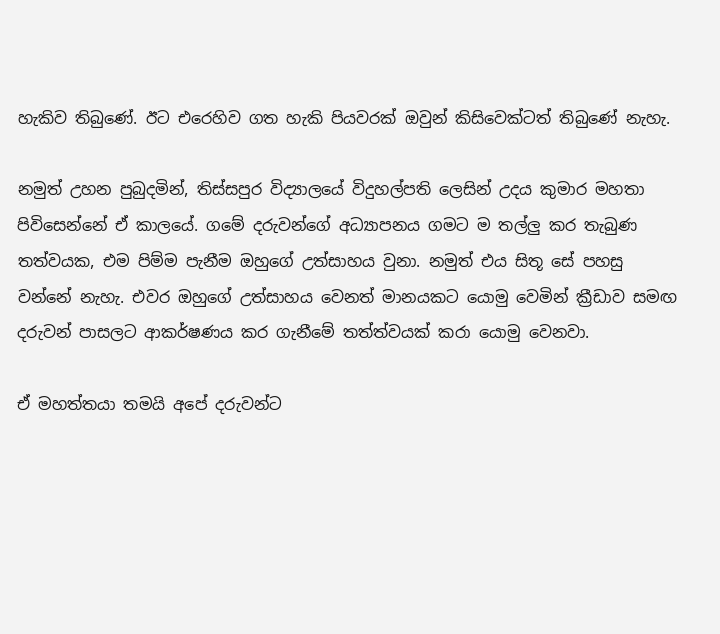හැකිව තිබුණේ. ඊට එරෙහිව ගත හැකි පියවරක් ඔවුන් කිසිවෙක්ටත් තිබුණේ නැහැ.

නමුත් උහන පුබුදමින්, තිස්සපුර විද්‍යාලයේ විදුහල්පති ලෙසින් උදය කුමාර මහතා පිවිසෙන්නේ ඒ කාලයේ. ගමේ දරුවන්ගේ අධ්‍යාපනය ගමට ම තල්ලු කර තැබුණ තත්වයක, එම පිම්ම පැනීම ඔහුගේ උත්සාහය වුනා. නමුත් එය සිතූ සේ පහසු වන්නේ නැහැ. එවර ඔහුගේ උත්සාහය වෙනත් මානයකට යොමු වෙමින් ක්‍රීඩාව සමඟ දරුවන් පාසලට ආකර්ෂණය කර ගැනීමේ තත්ත්වයක් කරා යොමු වෙනවා.

ඒ මහත්තයා තමයි අපේ දරුවන්ට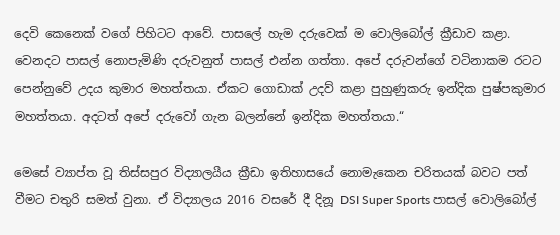දෙවි කෙනෙක් වගේ පිහිටට ආවේ. පාසලේ හැම දරුවෙක් ම වොලිබෝල් ක්‍රීඩාව කළා. වෙනදට පාසල් නොපැමිණි දරුවනුත් පාසල් එන්න ගත්තා. අපේ දරුවන්ගේ වටිනාකම රටට පෙන්නුවේ උදය කුමාර මහත්තයා. ඒකට ගොඩාක් උදව් කළා පුහුණුකරු ඉන්දික පුෂ්පකුමාර මහත්තයා. අදටත් අපේ දරුවෝ ගැන බලන්නේ ඉන්දික මහත්තයා.“

මෙසේ ව්‍යාප්ත වූ තිස්සපුර විද්‍යාලයීය ක්‍රීඩා ඉතිහාසයේ නොමැකෙන චරිතයක් බවට පත් වීමට චතුරි සමත් වුනා. ඒ විද්‍යාලය 2016 වසරේ දී දිනූ DSI Super Sports පාසල් වොලිබෝල්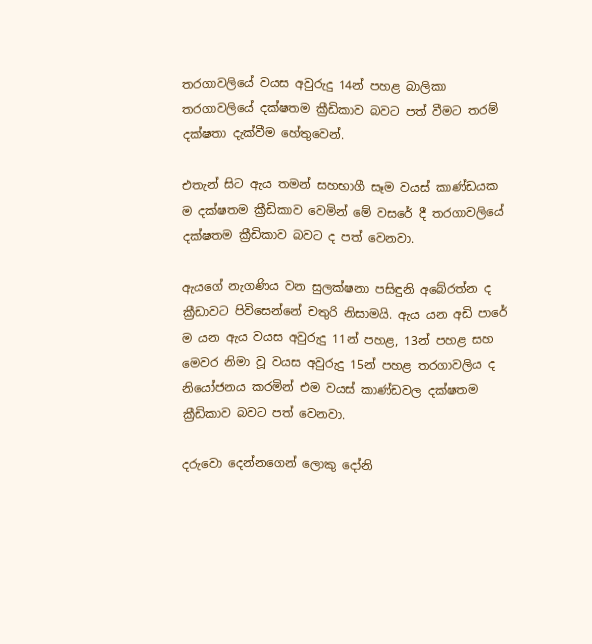තරගාවලියේ වයස අවුරුදු 14න් පහළ බාලිකා තරගාවලියේ දක්ෂතම ක්‍රීඩිකාව බවට පත් වීමට තරම් දක්ෂතා දැක්වීම හේතුවෙන්.

එතැන් සිට ඇය තමන් සහභාගී සෑම වයස් කාණ්ඩයක ම දක්ෂතම ක්‍රීඩිකාව වෙමින් මේ වසරේ දී තරගාවලියේ දක්ෂතම ක්‍රීඩිකාව බවට ද පත් වෙනවා.

ඇයගේ නැගණිය වන සුලක්ෂනා පසිඳුනි අබේරත්න ද ක්‍රීඩාවට පිවිසෙන්නේ චතුරි නිසාමයි. ඇය යන අඩි පාරේ ම යන ඇය වයස අවුරුදු 11න් පහළ, 13න් පහළ සහ මෙවර නිමා වූ වයස අවුරුදු 15න් පහළ තරගාවලිය ද නියෝජනය කරමින් එම වයස් කාණ්ඩවල දක්ෂතම ක්‍රීඩිකාව බවට පත් වෙනවා.

දරුවො දෙන්නගෙන් ලොකු දෝනි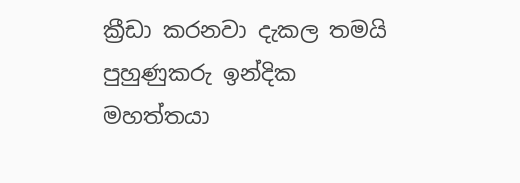ක්‍රීඩා කරනවා දැකල තමයි පුහුණුකරු ඉන්දික මහත්තයා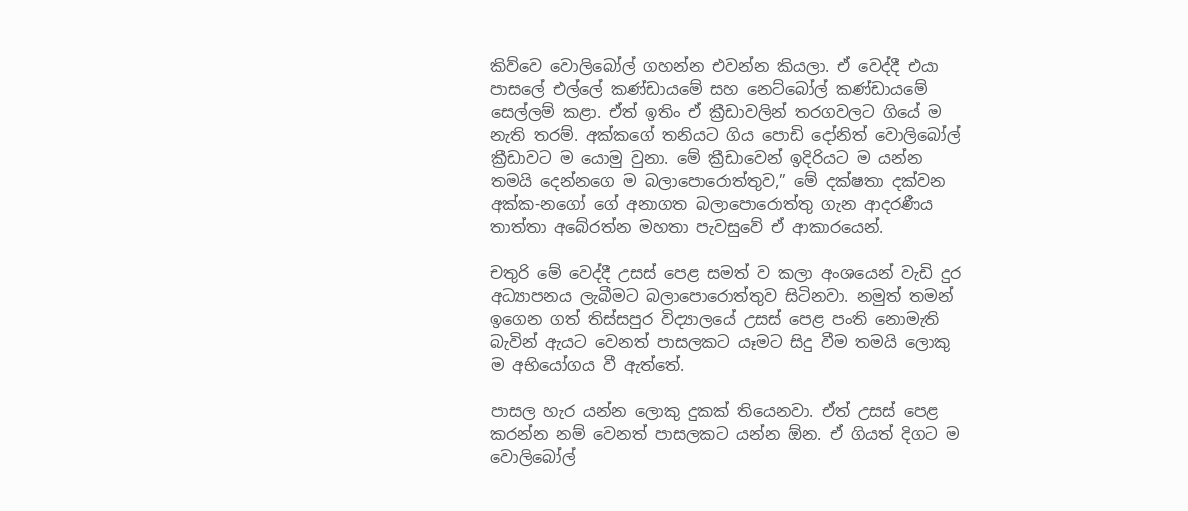කිව්වෙ වොලිබෝල් ගහන්න එවන්න කියලා. ඒ වෙද්දී එයා පාසලේ එල්ලේ කණ්ඩායමේ සහ නෙට්බෝල් කණ්ඩායමේ සෙල්ලම් කළා. ඒත් ඉතිං ඒ ක්‍රීඩාවලින් තරගවලට ගියේ ම නැති තරම්. අක්කගේ තනියට ගිය පොඩි දෝනිත් වොලිබෝල් ක්‍රීඩාවට ම යොමු වුනා. මේ ක්‍රීඩාවෙන් ඉදිරියට ම යන්න තමයි දෙන්නගෙ ම බලාපොරොත්තුව,” මේ දක්ෂතා දක්වන අක්ක-නගෝ ගේ අනාගත බලාපොරොත්තු ගැන ආදරණීය තාත්තා අබේරත්න මහතා පැවසුවේ ඒ ආකාරයෙන්.

චතුරි මේ වෙද්දී උසස් පෙළ සමත් ව කලා අංශයෙන් වැඩි දුර අධ්‍යාපනය ලැබීමට බලාපොරොත්තුව සිටිනවා. නමුත් තමන් ඉගෙන ගත් තිස්සපුර විද්‍යාලයේ උසස් පෙළ පංති නොමැති බැවින් ඇයට වෙනත් පාසලකට යෑමට සිදු වීම තමයි ලොකු ම අභියෝගය වී ඇත්තේ.

පාසල හැර යන්න ලොකු දුකක් තියෙනවා. ඒත් උසස් පෙළ කරන්න නම් වෙනත් පාසලකට යන්න ඕන. ඒ ගියත් දිගට ම වොලිබෝල්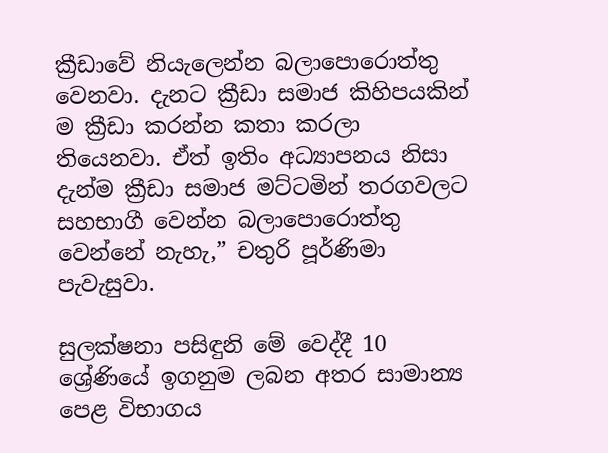ක්‍රීඩාවේ නියැලෙන්න බලාපොරොත්තු වෙනවා. දැනට ක්‍රීඩා සමාජ කිහිපයකින් ම ක්‍රීඩා කරන්න කතා කරලා තියෙනවා. ඒත් ඉතිං අධ්‍යාපනය නිසා දැන්ම ක්‍රීඩා සමාජ මට්ටමින් තරගවලට සහභාගී වෙන්න බලාපොරොත්තු වෙන්නේ නැහැ,” චතුරි පූර්ණිමා පැවැසුවා.

සුලක්ෂනා පසිඳුනි මේ වෙද්දී 10 ශ්‍රේණියේ ඉගනුම ලබන අතර සාමාන්‍ය පෙළ විභාගය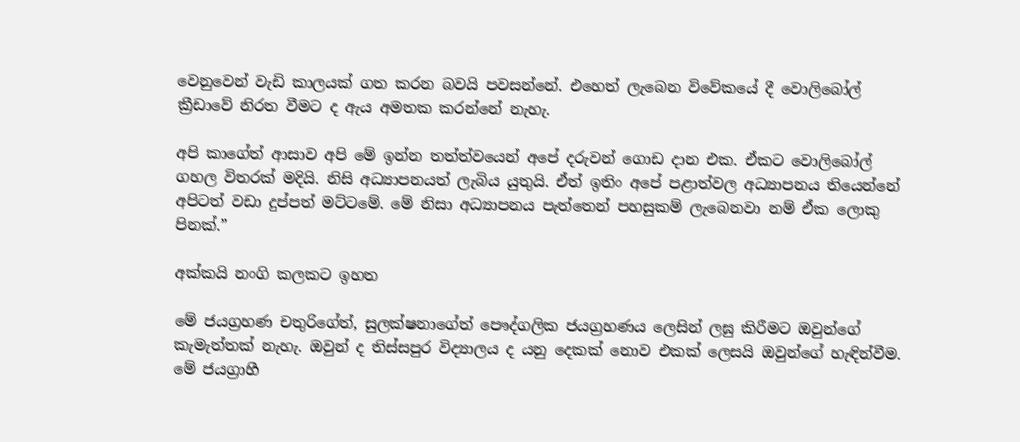වෙනුවෙන් වැඩි කාලයක් ගත කරන බවයි පවසන්නේ. එහෙත් ලැබෙන විවේකයේ දී වොලිබෝල් ක්‍රීඩාවේ නිරත වීමට ද ඇය අමතක කරන්නේ නැහැ.

අපි කාගේත් ආසාව අපි මේ ඉන්න තත්ත්වයෙන් අපේ දරුවන් ගොඩ දාන එක. ඒකට වොලිබෝල් ගහල විතරක් මදියි. නිසි අධ්‍යාපනයත් ලැබිය යුතුයි. ඒත් ඉතිං අපේ පළාත්වල අධ්‍යාපනය තියෙන්නේ අපිටත් වඩා දුප්පත් මට්ටමේ. මේ නිසා අධ්‍යාපනය පැත්තෙන් පහසුකම් ලැබෙනවා නම් ඒක ලොකු පිනක්.”

අක්කයි නංගි කලකට ඉහත

මේ ජයග්‍රහණ චතුරිගේත්, සුලක්ෂනාගේත් පෞද්ගලික ජයග්‍රහණය ලෙසින් ලඝු කිරීමට ඔවුන්ගේ කැමැත්තක් නැහැ. ඔවුන් ද තිස්සපුර විද්‍යාලය ද යනු දෙකක් නොව එකක් ලෙසයි ඔවුන්ගේ හැඳින්වීම. මේ ජයග්‍රාහී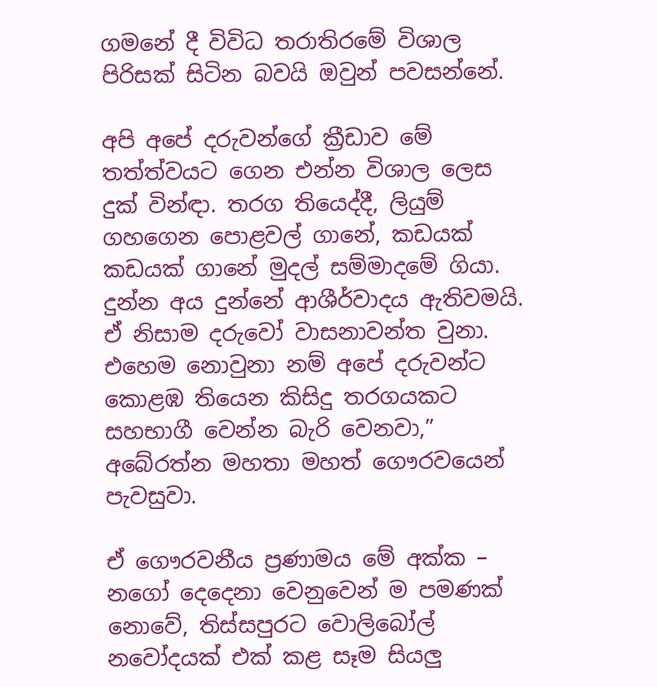ගමනේ දී විවිධ තරාතිරමේ විශාල පිරිසක් සිටින බවයි ඔවුන් පවසන්නේ.

අපි අපේ දරුවන්ගේ ක්‍රීඩාව මේ තත්ත්වයට ගෙන එන්න විශාල ලෙස දුක් වින්ඳා. තරග තියෙද්දී, ලියුම් ගහගෙන පොළවල් ගානේ, කඩයක් කඩයක් ගානේ මුදල් සම්මාදමේ ගියා. දුන්න අය දුන්නේ ආශීර්වාදය ඇතිවමයි. ඒ නිසාම දරුවෝ වාසනාවන්ත වුනා. එහෙම නොවුනා නම් අපේ දරුවන්ට කොළඹ තියෙන කිසිදු තරගයකට සහභාගී වෙන්න බැරි වෙනවා,” අබේරත්න මහතා මහත් ගෞරවයෙන් පැවසුවා.

ඒ ගෞරවනීය ප්‍රණාමය මේ අක්ක – නගෝ දෙදෙනා වෙනුවෙන් ම පමණක් නොවේ, තිස්සපුරට වොලිබෝල් නවෝදයක් එක් කළ සෑම සියලු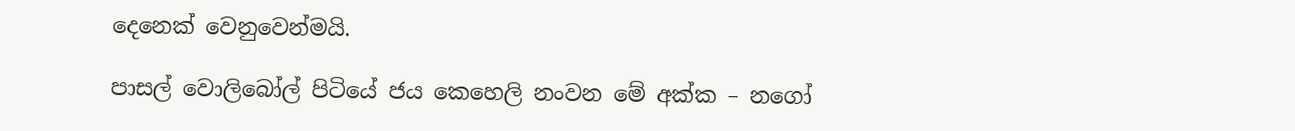දෙනෙක් වෙනුවෙන්මයි.

පාසල් වොලිබෝල් පිටියේ ජය කෙහෙලි නංවන මේ අක්ක – නගෝ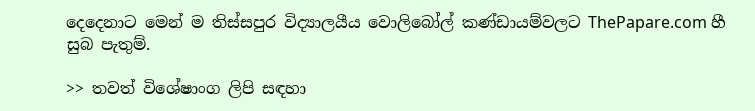දෙදෙනාට මෙන් ම තිස්සපුර විද්‍යාලයීය වොලිබෝල් කණ්ඩායම්වලට ThePapare.com හී සුබ පැතුම්.

>> තවත් විශේෂාංග ලිපි සඳහා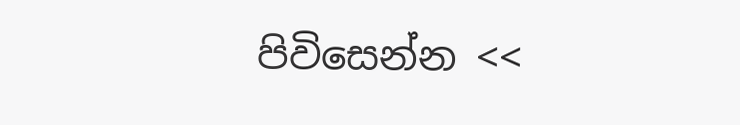පිවිසෙන්න <<